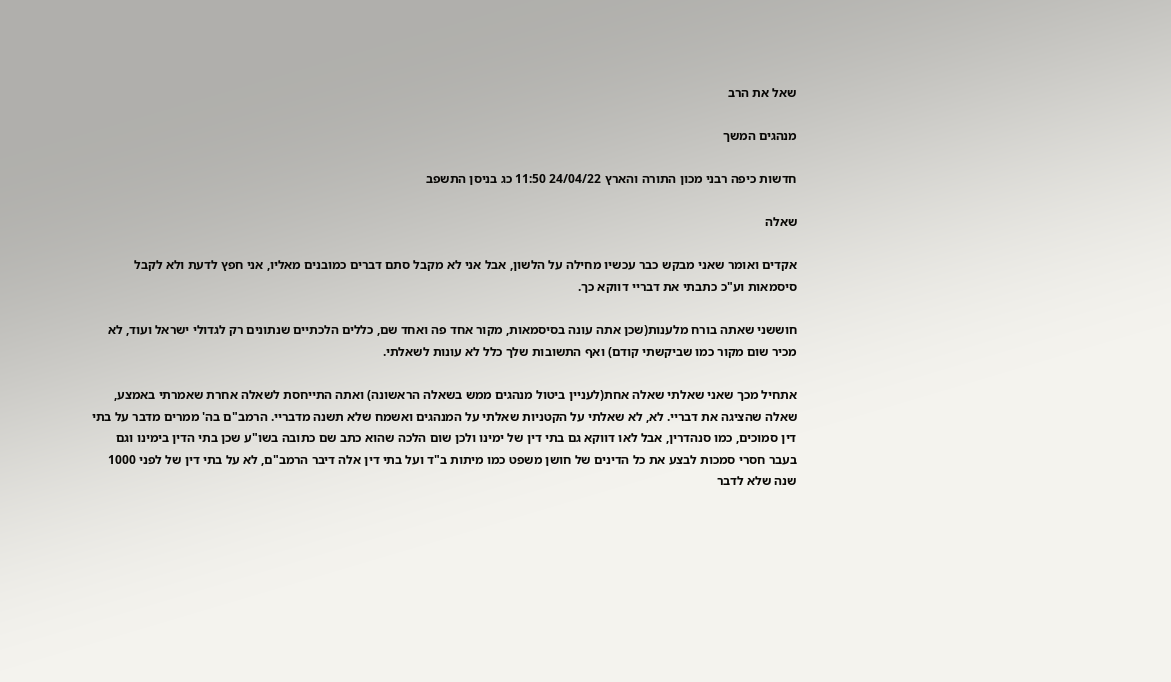שאל את הרב

מנהגים המשך

חדשות כיפה רבני מכון התורה והארץ 24/04/22 11:50 כג בניסן התשפב

שאלה

אקדים ואומר שאני מבקש כבר עכשיו מחילה על הלשון, אבל אני לא מקבל סתם דברים כמובנים מאליו, אני חפץ לדעת ולא לקבל סיסמאות וע"כ כתבתי את דבריי דווקא כך.

חוששני שאתה בורח מלענות(שכן אתה עונה בסיסמאות, מקור אחד פה ואחד שם, כללים הלכתיים שנתונים רק לגדולי ישראל ועוד, לא מכיר שום מקור כמו שביקשתי קודם) ואף התשובות שלך כלל לא עונות לשאלתי.

אתחיל מכך שאני שאלתי שאלה אחת(לעניין ביטול מנהגים ממש בשאלה הראשונה) ואתה התייחסת לשאלה אחרת שאמרתי באמצע, שאלה שהציגה את דבריי. לא, לא שאלתי על הקטניות שאלתי על המנהגים ואשמח שלא תשנה מדבריי. הרמב"ם בה' ממרים מדבר על בתי דין סמוכים, כמו סנהדרין, אבל לאו דווקא גם בתי דין של ימינו ולכן שום הלכה שהוא כתב שם כתובה בשו"ע שכן בתי הדין בימינו וגם בעבר חסרי סמכות לבצע את כל הדינים של חושן משפט כמו מיתות ב"ד ועל בתי דין אלה דיבר הרמב"ם, לא על בתי דין של לפני 1000 שנה שלא לדבר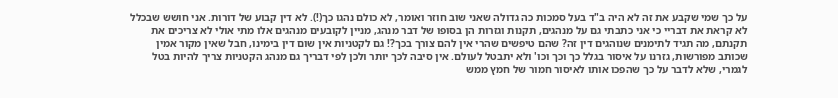על כך שמי שקבע את זה לא היה ב"ד בעל סמכות כה גדולה שאני שוב חוזר ואומר, לא כולם נהגו כך(!). לא דין קבוע של דורות. אני חושש שבכלל לא קראת את דבריי כי אני כתבתי גם על מנהגים, תקנות וגזרות הן בסופו של דבר מנהג, מניין לקובעים מנהגים אלו מתי אולי לא צריכים את תקנתם, מה תגיד לתימנים שנוהגים דין זה? שהם טיפשים שהרי אין להם צורך בכך?! גם לקטניות אין שום דין בימינו, חבל שאין מקור אמין שכותב מפורשות, גזרנו על איסור בגלל כך וכך וכו' ולא יתבטל לעולם. אין סיבה לכך יותר ולכן לפי דבריך גם מנהג הקטניות צריך להיות בטל לגמרי, שלא לדבר על כך שהפכו אותו לאיסור חמור של חמץ ממש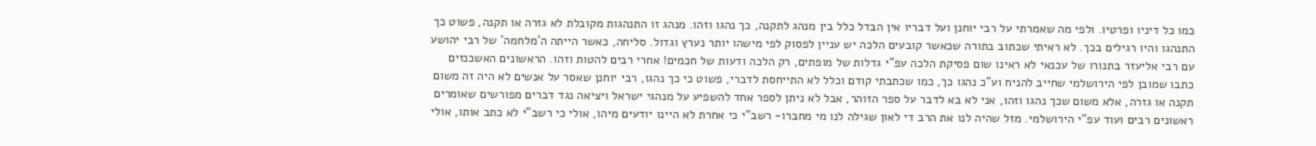כמו כל דיניו ופרטיו. ולפי מה שאמרתי על רבי יוחנן ועל דבריו אין הבדל כלל בין מנהג לתקנה, כך נהגו וזהו. מנהג זו התנהגות מקובלת לא גזרה או תקנה, פשוט כך התנהגו והיו רגילים בכך. לא ראיתי שכתוב בתורה שכאשר קובעים הלכה יש עניין לפסוק לפי מישהו יותר נערץ וגדול. סליחה, כאשר הייתה ה'מלחמה' של רבי יהושע עם רבי אליעזר בתנורו של עכנאי לא ראינו שום פסיקת הלכה עפ"י גדלות של מופתים, רק הלכה ודעות של חכמים! אחרי רבים להטות וזהו. הראשונים האשכנזים כתבו שמובן לפי הירושלמי שחייב להניח וע"כ נהגו כך, כמו שכתבתי קודם וכלל לא התייחסת לדברי, פשוט כי כך נהגו, רבי יוחנן שאסר על אנשים לא היה זה משום תקנה או גזרה, אלא משום שכך נהגו וזהו, אני לא בא לדבר על ספר הזוהר, אבל לא ניתן לספר אחד להשפיע על מנהגי ישראל ויציאה נגד דברים מפורשים שאומרים ראשונים רבים ועוד עפ"י הירושלמי. מזל שהיה לנו את הרב די לאון שגילה לנו מי מחברו- רשב"י כי אחרת לא היינו יודעים מיהו, אולי כי רשב"י לא כתב אותו, אולי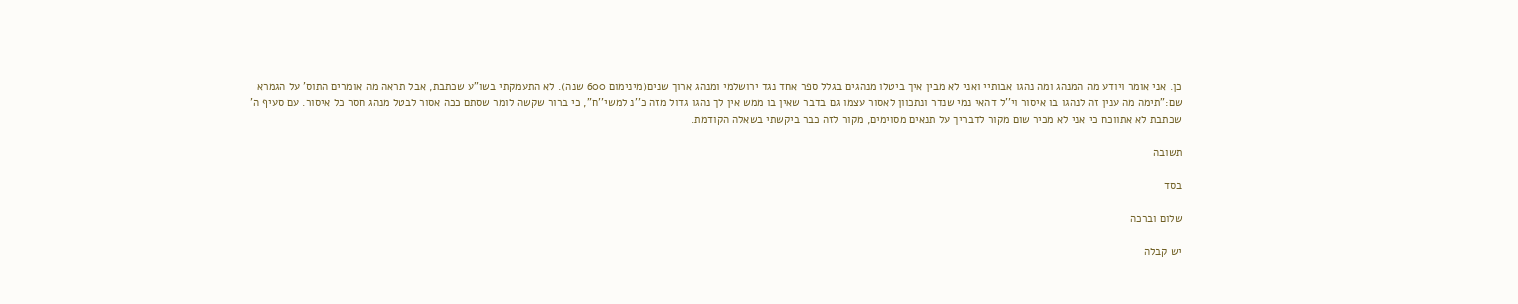כן. אני אומר ויודע מה המנהג ומה נהגו אבותיי ואני לא מבין איך ביטלו מנהגים בגלל ספר אחד נגד ירושלמי ומנהג ארוך שנים(מינימום 600 שנה). לא התעמקתי בשו"ע שכתבת, אבל תראה מה אומרים התוס' על הגמרא שם:"תימה מה ענין זה לנהגו בו איסור וי''ל דהאי נמי שנדר ונתכוון לאסור עצמו גם בדבר שאין בו ממש אין לך נהגו גדול מזה כ''נ למשי''ח", כי ברור שקשה לומר שסתם ככה אסור לבטל מנהג חסר כל איסור. עם סעיף ה' שכתבת לא אתווכח כי אני לא מכיר שום מקור לדבריך על תנאים מסוימים, מקור לזה כבר ביקשתי בשאלה הקודמת.

תשובה

בסד

שלום וברכה

יש קבלה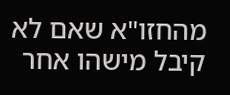מהחזו"א שאם לא קיבל מישהו אחר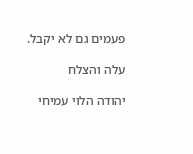פעמים גם לא יקבל.

עלה והצלח

יהודה הלוי עמיחי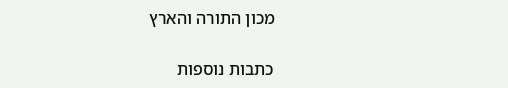מכון התורה והארץ

כתבות נוספות